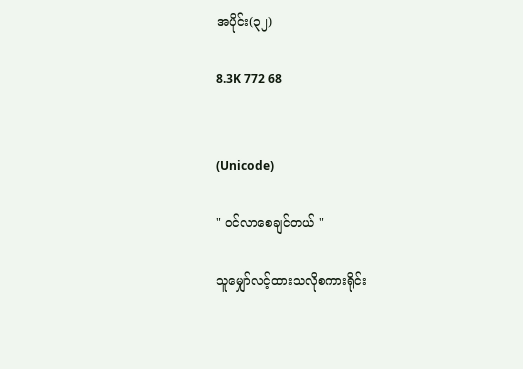အပိုင်း(၃၂)

8.3K 772 68


(Unicode)

" ဝင်လာစေချင်တယ် "

သူမျှော်လင့်ထားသလိုစကားရိုင်း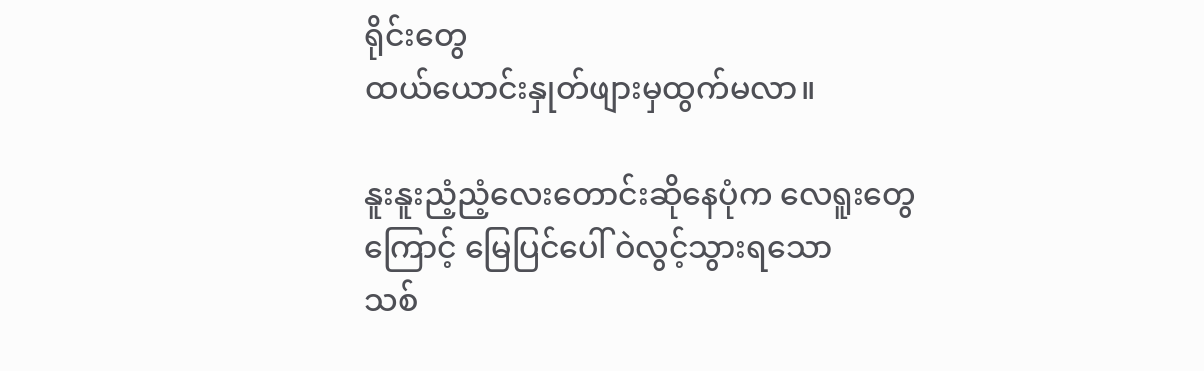ရိုင်းတွေ
ထယ်ယောင်းနှုတ်ဖျားမှထွက်မလာ။

နူးနူးညံ့ညံ့လေးတောင်းဆိုနေပုံက လေရူးတွေ
ကြောင့် မြေပြင်ပေါ် ဝဲလွင့်သွားရသော
သစ်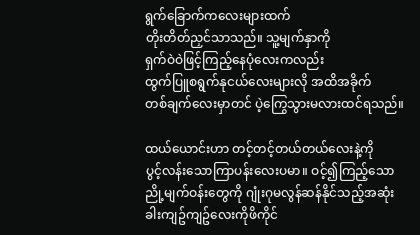ရွက်ခြောက်ကလေးများထက်
တိုးတိတ်ညှင်သာသည်။ သူ့မျက်နှာကို
ရှက်ဝဲဝဲဖြင့်ကြည့်နေပုံလေးကလည်း
ထွက်ပြူစရွက်နုငယ်လေးများလို အထိအခိုက်
တစ်ချက်လေးမှာတင် ပဲ့ကြွေသွားမလားထင်ရသည်။

ထယ်ယောင်းဟာ တင့်တင့်တယ်တယ်လေးနဲ့ကို
ပွင့်လန်းသောကြာပန်းလေးပမာ။ ဝင့်၍ကြည့်သော
ညို့မျက်ဝန်းတွေကို ဂျုံးဂုမလွန်ဆန်နိုင်သည့်အဆုံး
ခါးကျဥ်ကျဥ်လေးကိုဖိကိုင်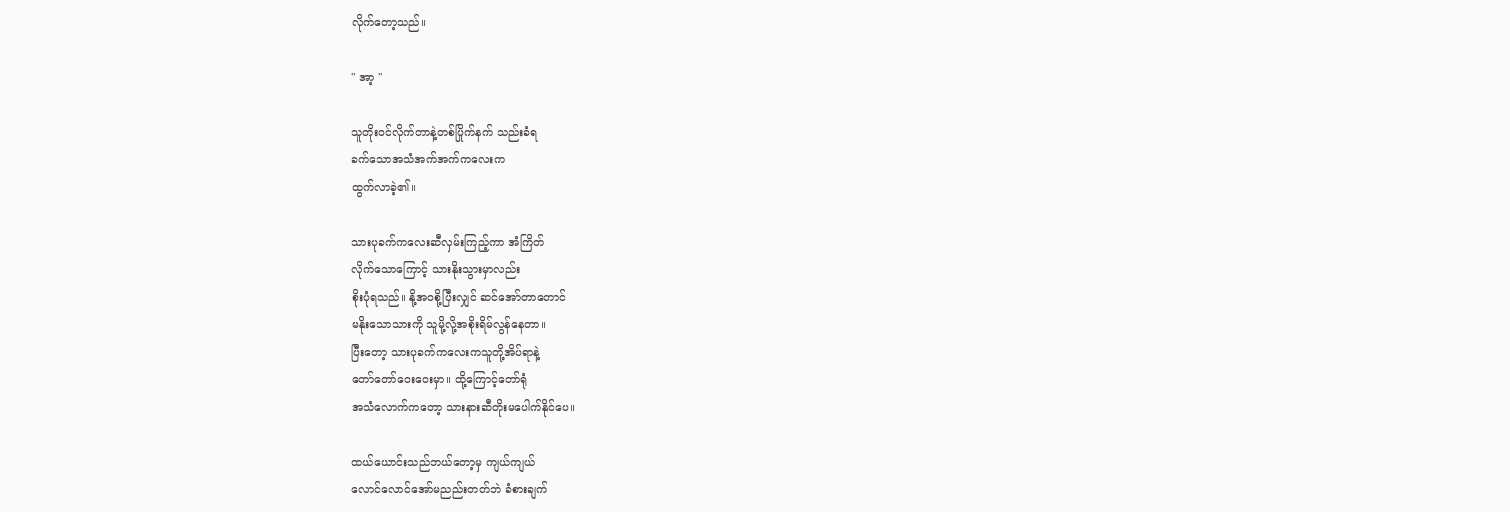လိုက်တော့သည်။

" အာ့ "

သူတိုးဝင်လိုက်တာနဲ့တစ်ပြိုက်နက် သည်းခံရ
ခက်သောအသံအက်အက်ကလေးက
ထွက်လာခဲ့၏။

သားပုခက်ကလေးဆီလှမ်းကြည့်ကာ အံကြိတ်
လိုက်သောကြောင့် သားနိုးသွားမှာလည်း
စိုးပုံရသည်။ နို့အဝစို့ပြီးလျှင် ဆင်အော်တာတောင်
မနိုးသောသားကို သူမို့လို့အစိုးရိမ်လွန်နေတာ။
ပြီးတော့ သားပုခက်ကလေးကသူတို့အိပ်ရာနဲ့
တော်တော်ဝေးဝေးမှာ။ ထို့ကြောင့်တော်ရုံ
အသံလောက်ကတော့ သားနားဆီတိုးမပေါက်နိုင်ပေ။

ထယ်ယောင်းသည်ဘယ်တော့မှ ကျယ်ကျယ်
လောင်လောင်အော်မညည်းတတ်ဘဲ ခံစားချက်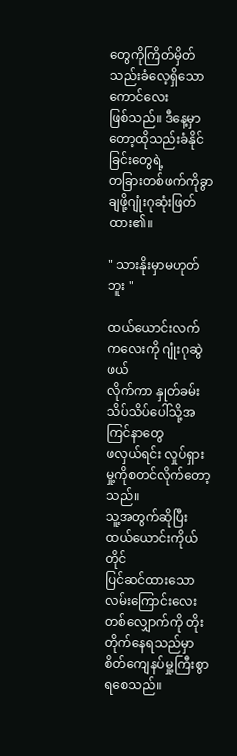တွေကိုကြိတ်မှိတ်သည်းခံလေ့ရှိသောကောင်လေး
ဖြစ်သည်။ ဒီနေ့မှာတော့ထိုသည်းခံနိုင်ခြင်းတွေရဲ့
တခြားတစ်ဖက်ကိုခွာချဖို့ဂျုံးဂုဆုံးဖြတ်ထား၏။

" သားနိုးမှာမဟုတ်ဘူး "

ထယ်ယောင်းလက်ကလေးကို ဂျုံးဂုဆွဲဖယ်
လိုက်ကာ နှုတ်ခမ်းသိပ်သိပ်ပေါ်သို့အကြင်နာတွေ
ဖလှယ်ရင်း လှုပ်ရှားမှု့ကိုစတင်လိုက်တော့သည်။
သူ့အတွက်ဆိုပြီး ထယ်ယောင်းကိုယ်တိုင်
ပြင်ဆင်ထားသော လမ်းကြောင်းလေး
တစ်လျှောက်ကို တိုးတိုက်နေရသည်မှာ
စိတ်ကျေနပ်မှု့ကြီးစွာရစေသည်။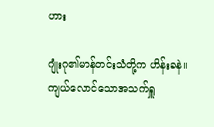ဟား

ဂျုံးဂု၏မာန်တင်းသံတို့က ဟိန်းခနဲ။
ကျယ်လောင်သောအသက်ရှူ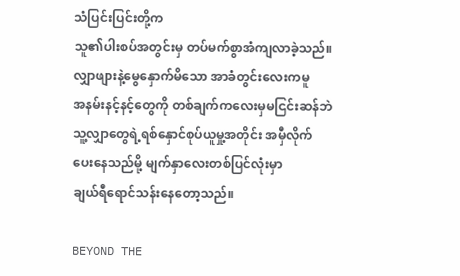သံပြင်းပြင်းတို့က
သူ၏ပါးစပ်အတွင်းမှ တပ်မက်စွာအံကျလာခဲ့သည်။
လျှာဖျားနဲ့မွေနှောက်မိသော အာခံတွင်းလေးကမူ
အနမ်းနင့်နင့်တွေကို တစ်ချက်ကလေးမှမငြင်းဆန်ဘဲ
သူ့လျှာတွေရဲ့ရစ်နှောင်စုပ်ယူမှု့အတိုင်း အမှီလိုက်
ပေးနေသည်မို့ မျက်နှာလေးတစ်ပြင်လုံးမှာ
ချယ်ရီရောင်သန်းနေတော့သည်။

BEYOND THE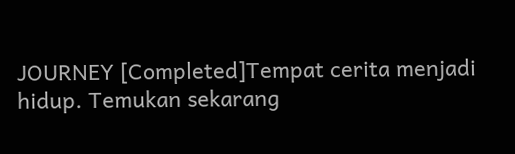JOURNEY [Completed]Tempat cerita menjadi hidup. Temukan sekarang